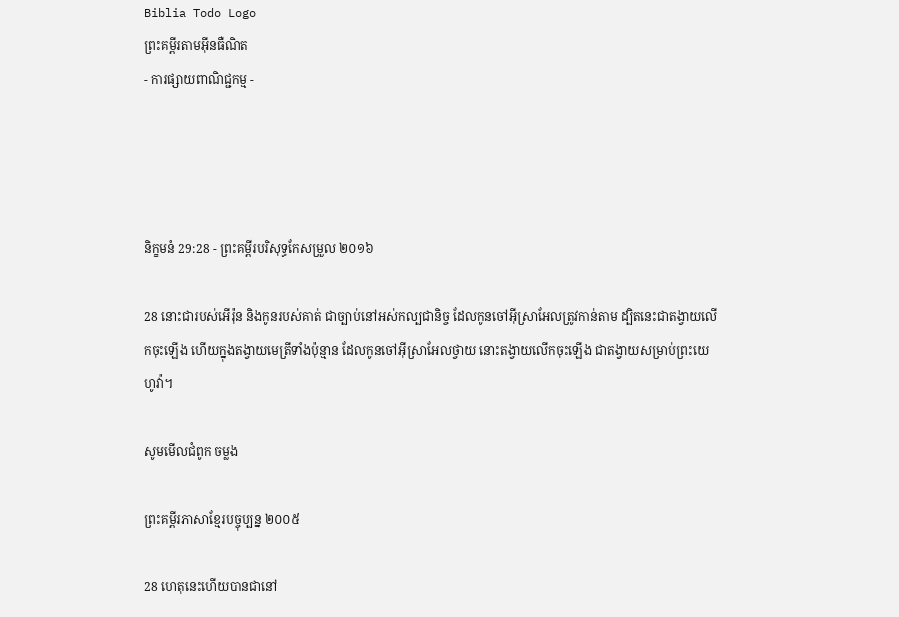Biblia Todo Logo
ព្រះគម្ពីរតាមអ៊ីនធឺណិត
- ការផ្សាយពាណិជ្ជកម្ម -




និក្ខមនំ 29:28 - ព្រះគម្ពីរបរិសុទ្ធកែសម្រួល ២០១៦

28 នោះជារបស់អើរ៉ុន និងកូនរបស់គាត់ ជាច្បាប់នៅអស់កល្បជា‌និច្ច ដែលកូនចៅអ៊ីស្រា‌អែលត្រូវកាន់តាម ដ្បិតនេះជាតង្វាយលើកចុះឡើង ហើយក្នុងតង្វាយមេត្រីទាំងប៉ុន្មាន ដែលកូនចៅអ៊ីស្រា‌អែលថ្វាយ នោះតង្វាយលើកចុះឡើង ជាតង្វាយសម្រាប់ព្រះ‌យេហូវ៉ា។

សូមមើលជំពូក ចម្លង

ព្រះគម្ពីរភាសាខ្មែរបច្ចុប្បន្ន ២០០៥

28 ហេតុនេះហើយបានជានៅ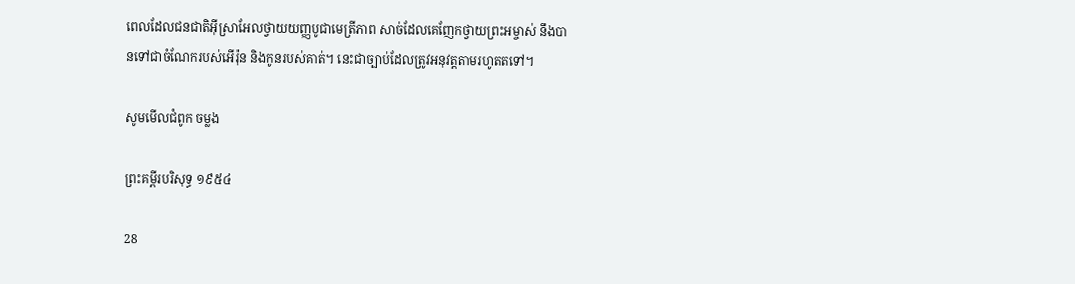ពេលដែលជន‌ជាតិអ៊ីស្រា‌អែលថ្វាយយញ្ញ‌បូជាមេត្រី‌ភាព សាច់ដែលគេញែកថ្វាយព្រះ‌អម្ចាស់ នឹងបានទៅជាចំណែករបស់អើរ៉ុន និងកូនរបស់គាត់។ នេះជាច្បាប់ដែលត្រូវអនុវត្តតាមរហូតតទៅ។

សូមមើលជំពូក ចម្លង

ព្រះគម្ពីរបរិសុទ្ធ ១៩៥៤

28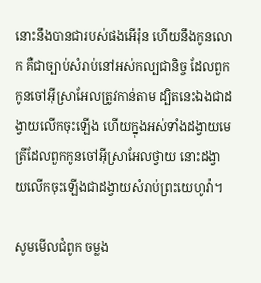នោះនឹងបានជារបស់ផងអើរ៉ុន ហើយនឹងកូនលោក គឺជាច្បាប់សំរាប់នៅអស់‌កល្បជានិច្ច ដែលពួកកូនចៅអ៊ីស្រាអែលត្រូវកាន់តាម ដ្បិតនេះឯងជាដង្វាយលើកចុះឡើង ហើយក្នុងអស់ទាំងដង្វាយមេត្រីដែលពួកកូនចៅអ៊ីស្រាអែលថ្វាយ នោះដង្វាយលើកចុះឡើងជាដង្វាយសំរាប់ព្រះ‌យេហូវ៉ា។

សូមមើលជំពូក ចម្លង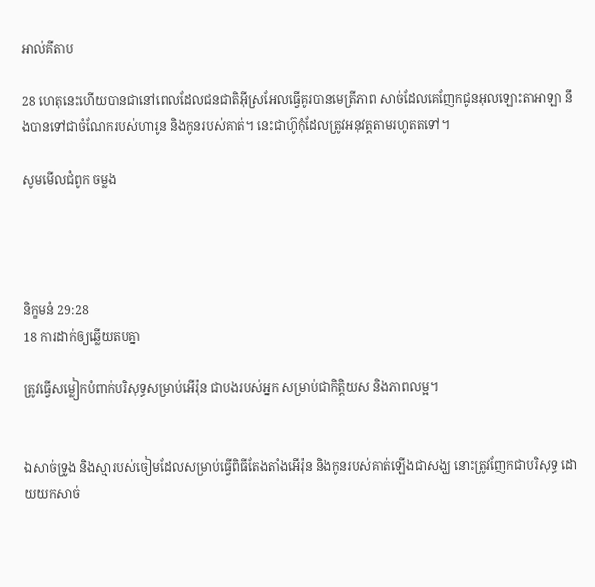អាល់គីតាប

28 ហេតុនេះហើយបានជានៅពេលដែលជន‌ជាតិអ៊ីស្រ‌អែលធ្វើគូរបានមេត្រី‌ភាព សាច់ដែលគេញែកជូនអុលឡោះ‌តាអាឡា នឹងបានទៅជាចំណែករបស់ហារូន និងកូនរបស់គាត់។ នេះជាហ៊ូកុំដែលត្រូវអនុវត្តតាមរហូតតទៅ។

សូមមើលជំពូក ចម្លង




និក្ខមនំ 29:28
18 ការដាក់ឲ្យឆ្លើយតបគ្នា

ត្រូវធ្វើសម្លៀក‌បំពាក់បរិសុទ្ធសម្រាប់អើរ៉ុន ជាបងរបស់អ្នក សម្រាប់ជាកិត្តិ‌យស និងភាពលម្អ។


ឯសាច់ទ្រូង និងស្មារបស់ចៀមដែលសម្រាប់ធ្វើពិធីតែងតាំងអើរ៉ុន និងកូនរបស់គាត់ឡើងជាសង្ឃ នោះត្រូវញែកជាបរិសុទ្ធ ដោយយកសាច់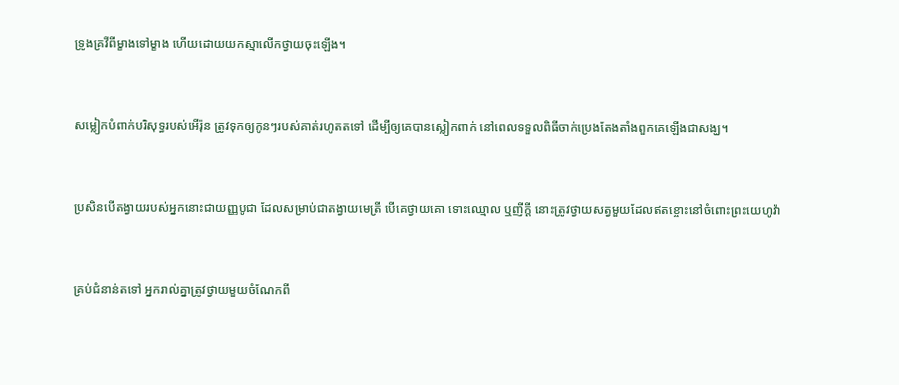ទ្រូងគ្រវីពីម្ខាងទៅម្ខាង ហើយដោយយកស្មាលើកថ្វាយចុះឡើង។


សម្លៀក‌បំពាក់បរិសុទ្ធរបស់អើរ៉ុន ត្រូវទុកឲ្យកូនៗរបស់គាត់រហូតតទៅ ដើម្បីឲ្យគេបានស្លៀក‌ពាក់ នៅពេលទទួលពិធីចាក់ប្រេងតែងតាំងពួក‌គេឡើងជាសង្ឃ។


ប្រសិន‌បើតង្វាយរបស់អ្នកនោះជាយញ្ញ‌បូជា ដែលសម្រាប់ជាតង្វាយមេត្រី បើគេថ្វាយគោ ទោះឈ្មោល ឬញីក្តី នោះត្រូវថ្វាយសត្វមួយដែលឥតខ្ចោះនៅចំពោះព្រះ‌យេហូវ៉ា


គ្រប់ជំនាន់តទៅ អ្នករាល់គ្នាត្រូវថ្វាយមួយចំណែកពី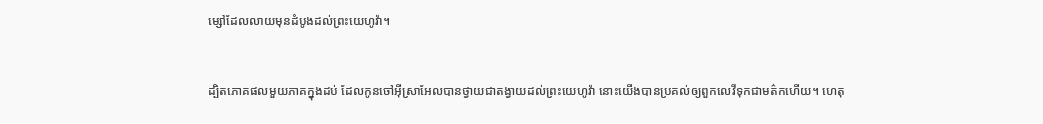ម្សៅដែលលាយមុនដំបូងដល់ព្រះ‌យេហូវ៉ា។


ដ្បិតភោគផលមួយភាគក្នុងដប់ ដែលកូនចៅអ៊ីស្រា‌អែលបានថ្វាយជាតង្វាយដល់ព្រះ‌យេហូវ៉ា នោះយើងបានប្រគល់ឲ្យពួកលេវីទុកជាមត៌កហើយ។ ហេតុ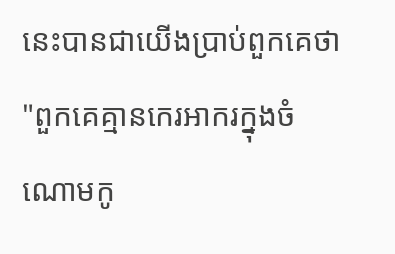នេះបានជាយើងប្រាប់ពួកគេថា "ពួកគេគ្មានកេរ‌អាករក្នុងចំណោមកូ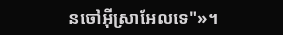នចៅអ៊ីស្រា‌អែលទេ"»។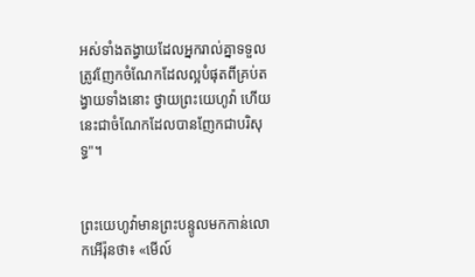អស់ទាំងតង្វាយដែលអ្នករាល់គ្នាទទួល ត្រូវញែកចំណែកដែលល្អបំផុតពីគ្រប់តង្វាយទាំងនោះ ថ្វាយព្រះ‌យេហូវ៉ា ហើយនេះជាចំណែកដែលបានញែកជាបរិសុទ្ធ"។


ព្រះ‌យេហូវ៉ាមានព្រះ‌បន្ទូលមកកាន់លោកអើរ៉ុនថា៖ «មើល៍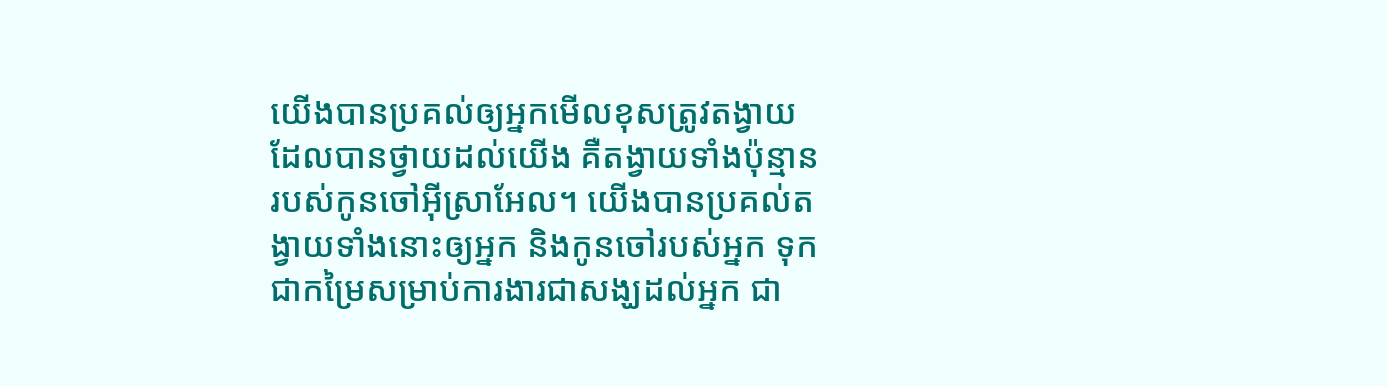យើងបានប្រគល់ឲ្យអ្នកមើលខុសត្រូវតង្វាយដែលបានថ្វាយដល់យើង គឺតង្វាយទាំងប៉ុន្មានរបស់កូនចៅអ៊ីស្រា‌អែល។ យើងបានប្រគល់តង្វាយទាំងនោះឲ្យអ្នក និងកូនចៅរបស់អ្នក ទុកជាកម្រៃសម្រាប់ការងារជាសង្ឃដល់អ្នក ជា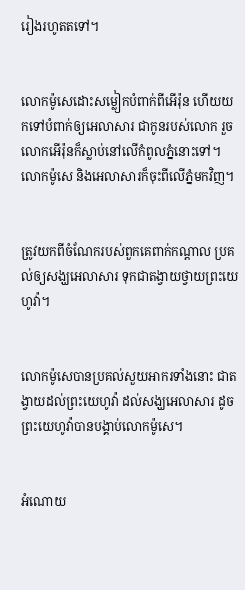រៀងរហូតតទៅ។


លោកម៉ូសេដោះសម្លៀក‌បំពាក់ពីអើរ៉ុន ហើយយកទៅបំពាក់ឲ្យអេលាសារ ជាកូនរបស់លោក រួចលោកអើរ៉ុនក៏ស្លាប់នៅលើកំពូលភ្នំនោះទៅ។ លោកម៉ូសេ និងអេលាសារក៏ចុះពីលើភ្នំមកវិញ។


ត្រូវយកពីចំណែករបស់ពួកគេពាក់កណ្ដាល ប្រគល់ឲ្យសង្ឃអេលាសារ ទុកជាតង្វាយថ្វាយព្រះ‌យេហូវ៉ា។


លោកម៉ូសេបានប្រគល់សួយ‌អាករទាំងនោះ ជាតង្វាយដល់ព្រះ‌យេហូវ៉ា ដល់សង្ឃអេលាសារ ដូចព្រះ‌យេហូវ៉ាបានបង្គាប់លោកម៉ូសេ។


អំណោយ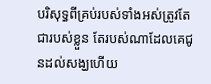បរិសុទ្ធពីគ្រប់របស់ទាំងអស់ត្រូវតែជារបស់ខ្លួន តែរបស់ណាដែលគេជូនដល់សង្ឃហើយ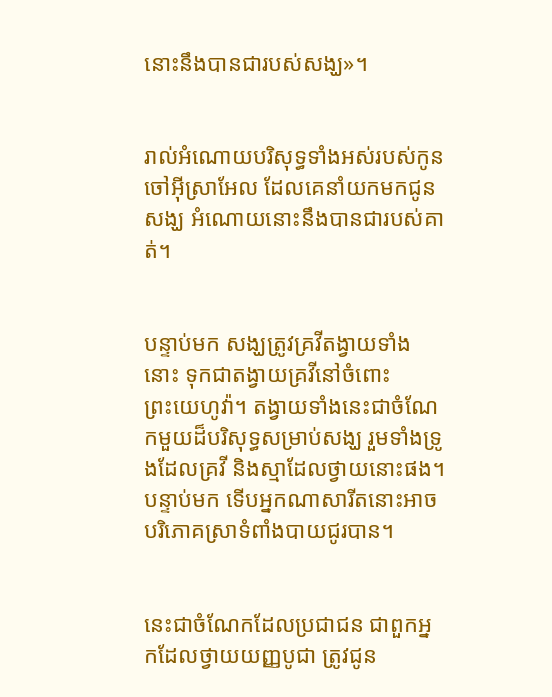នោះនឹងបានជារបស់សង្ឃ»។


រាល់អំណោយបរិសុទ្ធទាំងអស់របស់កូនចៅអ៊ីស្រា‌អែល ដែលគេនាំយកមកជូនសង្ឃ អំណោយនោះនឹងបានជារបស់គាត់។


បន្ទាប់មក សង្ឃត្រូវគ្រវីតង្វាយទាំងនោះ ទុកជាតង្វាយគ្រវីនៅចំពោះព្រះ‌យេហូវ៉ា។ តង្វាយទាំងនេះជាចំណែកមួយដ៏បរិសុទ្ធសម្រាប់សង្ឃ រួមទាំងទ្រូងដែលគ្រវី និងស្មាដែលថ្វាយនោះផង។ បន្ទាប់មក ទើបអ្នកណាសារីតនោះអាចបរិ‌ភោគស្រាទំពាំង‌បាយ‌ជូរបាន។


នេះជាចំណែកដែលប្រជា‌ជន ជាពួកអ្នកដែលថ្វាយយញ្ញ‌បូជា ត្រូវជូន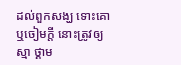ដល់ពួកសង្ឃ ទោះគោ ឬចៀមក្តី នោះត្រូវឲ្យស្មា ថ្គាម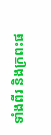ទាំងពីរ និងក្រពះផ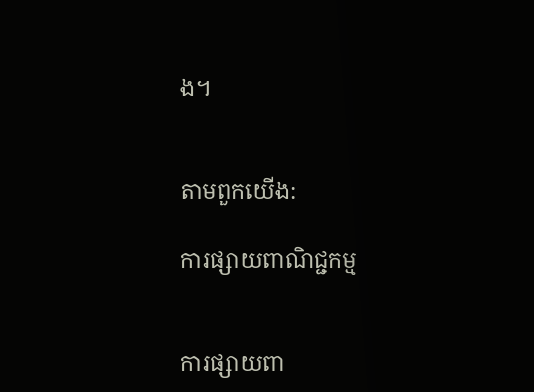ង។


តាមពួកយើង:

ការផ្សាយពាណិជ្ជកម្ម


ការផ្សាយពា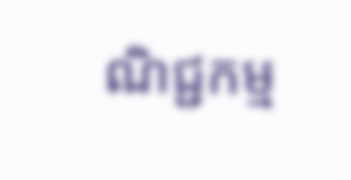ណិជ្ជកម្ម